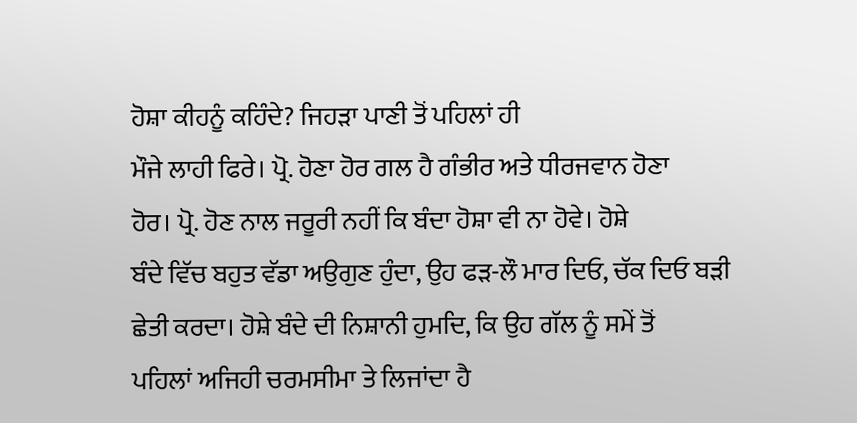ਹੋਸ਼ਾ ਕੀਹਨੂੰ ਕਹਿੰਦੇ? ਜਿਹੜਾ ਪਾਣੀ ਤੋਂ ਪਹਿਲਾਂ ਹੀ
ਮੌਜੇ ਲਾਹੀ ਫਿਰੇ। ਪ੍ਰੋ. ਹੋਣਾ ਹੋਰ ਗਲ ਹੈ ਗੰਭੀਰ ਅਤੇ ਧੀਰਜਵਾਨ ਹੋਣਾ
ਹੋਰ। ਪ੍ਰੋ. ਹੋਣ ਨਾਲ ਜਰੂਰੀ ਨਹੀਂ ਕਿ ਬੰਦਾ ਹੋਸ਼ਾ ਵੀ ਨਾ ਹੋਵੇ। ਹੋਸ਼ੇ
ਬੰਦੇ ਵਿੱਚ ਬਹੁਤ ਵੱਡਾ ਅਉਗੁਣ ਹੁੰਦਾ, ਉਹ ਫੜ-ਲੌ ਮਾਰ ਦਿਓ, ਚੱਕ ਦਿਓ ਬੜੀ
ਛੇਤੀ ਕਰਦਾ। ਹੋਸ਼ੇ ਬੰਦੇ ਦੀ ਨਿਸ਼ਾਨੀ ਹੁਮਦਿ, ਕਿ ਉਹ ਗੱਲ ਨੂੰ ਸਮੇਂ ਤੋਂ
ਪਹਿਲਾਂ ਅਜਿਹੀ ਚਰਮਸੀਮਾ ਤੇ ਲਿਜਾਂਦਾ ਹੈ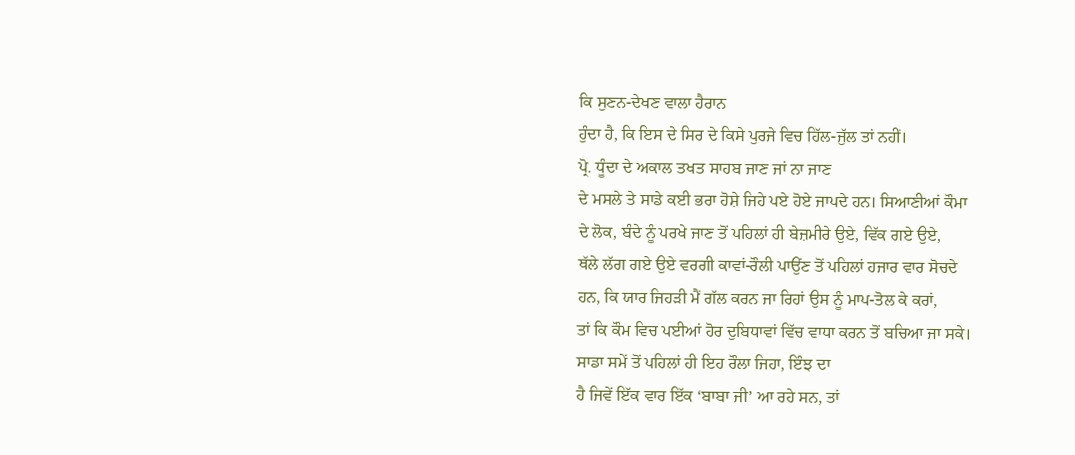ਕਿ ਸੁਣਨ-ਦੇਖਣ ਵਾਲਾ ਹੈਰਾਨ
ਹੁੰਦਾ ਹੈ, ਕਿ ਇਸ ਦੇ ਸਿਰ ਦੇ ਕਿਸੇ ਪੁਰਜੇ ਵਿਚ ਹਿੱਲ-ਜੁੱਲ ਤਾਂ ਨਹੀਂ।
ਪ੍ਰੋ. ਧੂੰਦਾ ਦੇ ਅਕਾਲ ਤਖਤ ਸਾਹਬ ਜਾਣ ਜਾਂ ਨਾ ਜਾਣ
ਦੇ ਮਸਲੇ ਤੇ ਸਾਡੇ ਕਈ ਭਰਾ ਹੋਸ਼ੇ ਜਿਹੇ ਪਏ ਹੋਏ ਜਾਪਦੇ ਹਨ। ਸਿਆਣੀਆਂ ਕੌਮਾ
ਦੇ ਲੋਕ, ਬੰਦੇ ਨੂੰ ਪਰਖੇ ਜਾਣ ਤੋਂ ਪਹਿਲਾਂ ਹੀ ਬੇਜ਼ਮੀਰੇ ਉਏ, ਵਿੱਕ ਗਏ ਉਏ,
ਥੱਲੇ ਲੱਗ ਗਏ ਉਏ ਵਰਗੀ ਕਾਵਾਂ-ਰੌਲੀ ਪਾਉਂਣ ਤੋਂ ਪਹਿਲਾਂ ਹਜਾਰ ਵਾਰ ਸੋਚਦੇ
ਹਨ, ਕਿ ਯਾਰ ਜਿਹੜੀ ਮੈਂ ਗੱਲ ਕਰਨ ਜਾ ਰਿਹਾਂ ਉਸ ਨੂੰ ਮਾਪ-ਤੋਲ ਕੇ ਕਰਾਂ,
ਤਾਂ ਕਿ ਕੌਮ ਵਿਚ ਪਈਆਂ ਹੋਰ ਦੁਬਿਧਾਵਾਂ ਵਿੱਚ ਵਾਧਾ ਕਰਨ ਤੋਂ ਬਚਿਆ ਜਾ ਸਕੇ।
ਸਾਡਾ ਸਮੇਂ ਤੋਂ ਪਹਿਲਾਂ ਹੀ ਇਹ ਰੌਲਾ ਜਿਹਾ, ਇੰਝ ਦਾ
ਹੈ ਜਿਵੇਂ ਇੱਕ ਵਾਰ ਇੱਕ ‘ਬਾਬਾ ਜੀ’ ਆ ਰਹੇ ਸਨ, ਤਾਂ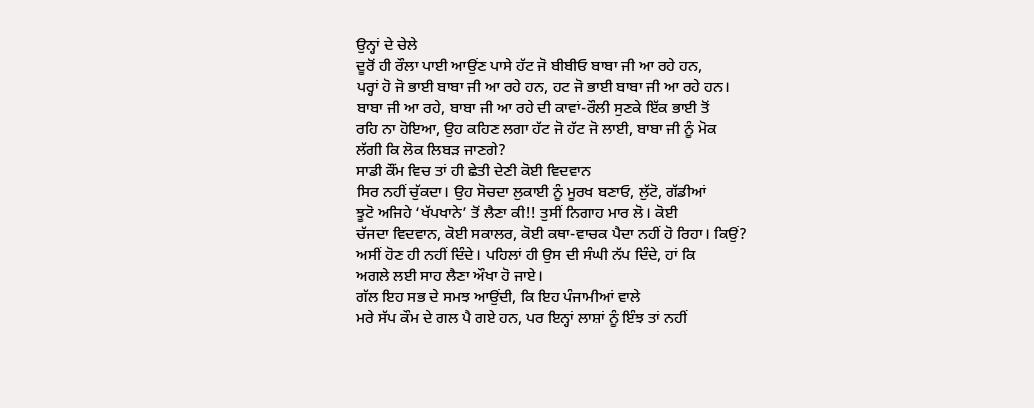ਉਨ੍ਹਾਂ ਦੇ ਚੇਲੇ
ਦੂਰੋਂ ਹੀ ਰੌਲਾ ਪਾਈ ਆਉਂਣ ਪਾਸੇ ਹੱਟ ਜੋ ਬੀਬੀਓ ਬਾਬਾ ਜੀ ਆ ਰਹੇ ਹਨ,
ਪਰ੍ਹਾਂ ਹੋ ਜੋ ਭਾਈ ਬਾਬਾ ਜੀ ਆ ਰਹੇ ਹਨ, ਹਟ ਜੋ ਭਾਈ ਬਾਬਾ ਜੀ ਆ ਰਹੇ ਹਨ।
ਬਾਬਾ ਜੀ ਆ ਰਹੇ, ਬਾਬਾ ਜੀ ਆ ਰਹੇ ਦੀ ਕਾਵਾਂ-ਰੌਲੀ ਸੁਣਕੇ ਇੱਕ ਭਾਈ ਤੋਂ
ਰਹਿ ਨਾ ਹੋਇਆ, ਉਹ ਕਹਿਣ ਲਗਾ ਹੱਟ ਜੋ ਹੱਟ ਜੋ ਲਾਈ, ਬਾਬਾ ਜੀ ਨੂੰ ਮੋਕ
ਲੱਗੀ ਕਿ ਲੋਕ ਲਿਬੜ ਜਾਣਗੇ?
ਸਾਡੀ ਕੌਂਮ ਵਿਚ ਤਾਂ ਹੀ ਛੇਤੀ ਦੇਣੀ ਕੋਈ ਵਿਦਵਾਨ
ਸਿਰ ਨਹੀਂ ਚੁੱਕਦਾ। ਉਹ ਸੋਚਦਾ ਲੁਕਾਈ ਨੂੰ ਮੂਰਖ ਬਣਾਓ, ਲੁੱਟੋ, ਗੱਡੀਆਂ
ਝੂਟੋ ਅਜਿਹੇ ‘ਖੱਪਖਾਨੇ’ ਤੋਂ ਲੈਣਾ ਕੀ!! ਤੁਸੀਂ ਨਿਗਾਹ ਮਾਰ ਲੋ। ਕੋਈ
ਚੱਜਦਾ ਵਿਦਵਾਨ, ਕੋਈ ਸਕਾਲਰ, ਕੋਈ ਕਥਾ-ਵਾਚਕ ਪੈਦਾ ਨਹੀਂ ਹੋ ਰਿਹਾ। ਕਿਉਂ?
ਅਸੀਂ ਹੋਣ ਹੀ ਨਹੀਂ ਦਿੰਦੇ। ਪਹਿਲਾਂ ਹੀ ਉਸ ਦੀ ਸੰਘੀ ਨੱਪ ਦਿੰਦੇ, ਹਾਂ ਕਿ
ਅਗਲੇ ਲਈ ਸਾਹ ਲੈਣਾ ਔਖਾ ਹੋ ਜਾਏ।
ਗੱਲ ਇਹ ਸਭ ਦੇ ਸਮਝ ਆਉਂਦੀ, ਕਿ ਇਹ ਪੰਜਾਮੀਆਂ ਵਾਲੇ
ਮਰੇ ਸੱਪ ਕੌਮ ਦੇ ਗਲ ਪੈ ਗਏ ਹਨ, ਪਰ ਇਨ੍ਹਾਂ ਲਾਸ਼ਾਂ ਨੂੰ ਇੰਝ ਤਾਂ ਨਹੀਂ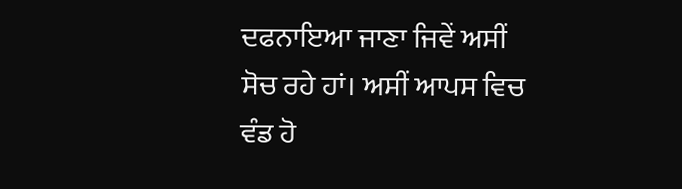ਦਫਨਾਇਆ ਜਾਣਾ ਜਿਵੇਂ ਅਸੀਂ ਸੋਚ ਰਹੇ ਹਾਂ। ਅਸੀਂ ਆਪਸ ਵਿਚ ਵੰਡ ਹੋ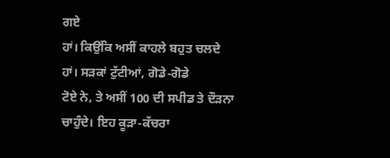ਗਏ
ਹਾਂ। ਕਿਉਂਕਿ ਅਸੀਂ ਕਾਹਲੇ ਬਹੁਤ ਚਲਦੇ ਹਾਂ। ਸੜਕਾਂ ਟੁੱਟੀਆਂ, ਗੋਡੇ-ਗੋਡੇ
ਟੋਏ ਨੇ, ਤੇ ਅਸੀਂ 100 ਦੀ ਸਪੀਡ ਤੇ ਦੌੜਨਾ ਚਾਹੁੰਦੇ। ਇਹ ਕੂੜਾ-ਕੱਚਰਾ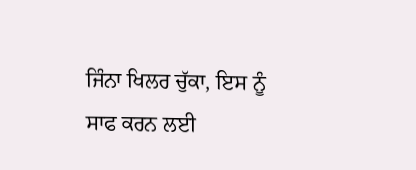ਜਿੰਨਾ ਖਿਲਰ ਚੁੱਕਾ, ਇਸ ਨੂੰ ਸਾਫ ਕਰਨ ਲਈ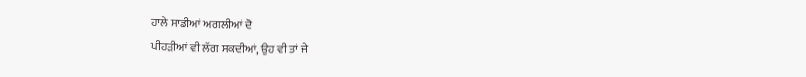ਹਾਲੇ ਸਾਡੀਆਂ ਅਗਲੀਆਂ ਦੋ
ਪੀਹੜੀਆਂ ਵੀ ਲੱਗ ਸਕਦੀਆਂ, ਉਹ ਵੀ ਤਾਂ ਜੇ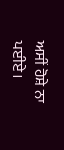ਅਸੀਂ ਹੋਸ਼ੇ ਨਾ ਪਈਏ।